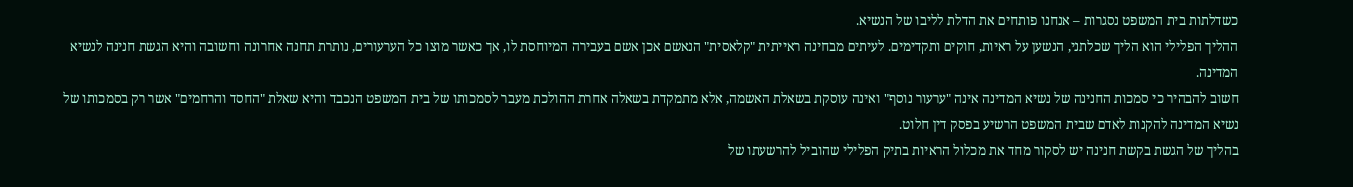כשדלתות בית המשפט נסגרות – אנחנו פותחים את הדלת לליבו של הנשיא.
ההליך הפלילי הוא הליך שכלתני, הנשען על ראיות, חוקים ותקדימים. לעיתים מבחינה ראייתית "קלאסית" הנאשם אכן אשם בעבירה המיוחסת לו, אך כאשר מוצו כל הערעורים, נותרת תחנה אחרונה וחשובה והיא הגשת חנינה לנשיא המדינה.
חשוב להבהיר כי סמכות החנינה של נשיא המדינה אינה "ערעור נוסף" ואינה עוסקת בשאלת האשמה, אלא מתמקדת בשאלה אחרת ההולכת מעבר לסמכותו של בית המשפט הנכבד והיא שאלת "החסד והרחמים" אשר רק בסמכותו של נשיא המדינה להקנות לאדם שבית המשפט הרשיע בפסק דין חלוט.
בהליך של הגשת בקשת חנינה יש לסקור מחד את מכלול הראיות בתיק הפלילי שהוביל להרשעתו של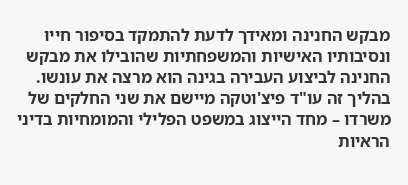מבקש החנינה ומאידך לדעת להתמקד בסיפור חייו ונסיבותיו האישיות והמשפחתיות שהובילו את מבקש החנינה לביצוע העבירה בגינה הוא מרצה את עונשו.
בהליך זה עו"ד פיצ'וטקה מיישם את שני החלקים של משרדו – מחד הייצוג במשפט הפלילי והמומחיות בדיני הראיות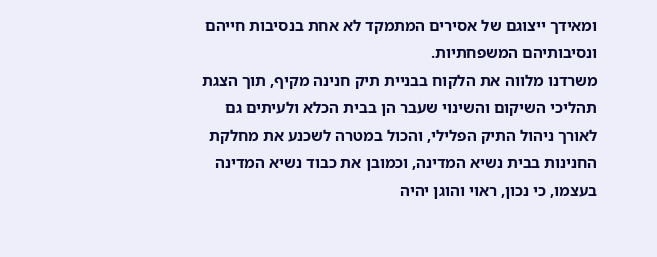ומאידך ייצוגם של אסירים המתמקד לא אחת בנסיבות חייהם ונסיבותיהם המשפחתיות.
משרדנו מלווה את הלקוח בבניית תיק חנינה מקיף, תוך הצגת תהליכי השיקום והשינוי שעבר הן בבית הכלא ולעיתים גם לאורך ניהול התיק הפלילי, והכול במטרה לשכנע את מחלקת החנינות בבית נשיא המדינה, וכמובן את כבוד נשיא המדינה בעצמו, כי נכון, ראוי והוגן יהיה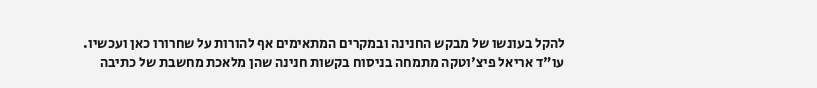להקל בעונשו של מבקש החנינה ובמקרים המתאימים אף להורות על שחרורו כאן ועכשיו.
עו"ד אריאל פיצ'וטקה מתמחה בניסוח בקשות חנינה שהן מלאכת מחשבת של כתיבה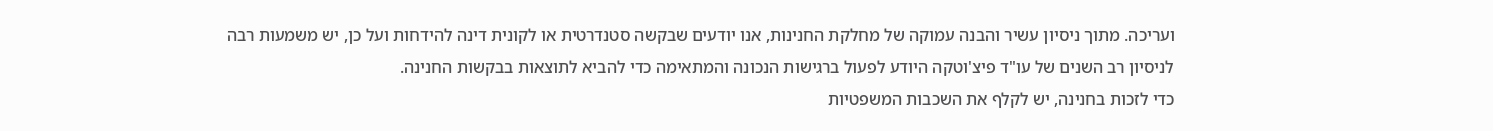ועריכה. מתוך ניסיון עשיר והבנה עמוקה של מחלקת החנינות, אנו יודעים שבקשה סטנדרטית או לקונית דינה להידחות ועל כן, יש משמעות רבה לניסיון רב השנים של עו"ד פיצ'וטקה היודע לפעול ברגישות הנכונה והמתאימה כדי להביא לתוצאות בבקשות החנינה.
כדי לזכות בחנינה, יש לקלף את השכבות המשפטיות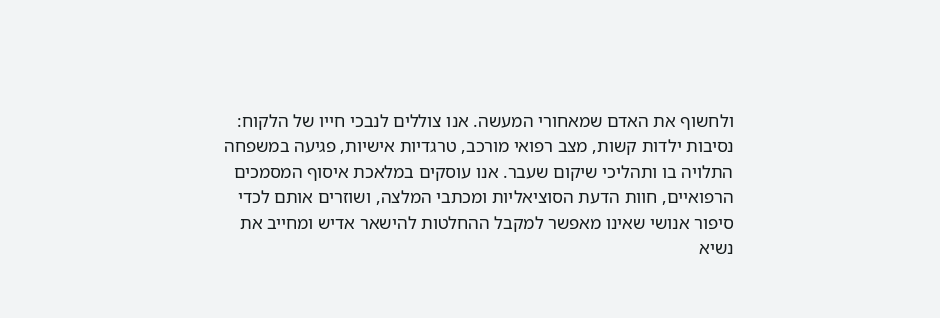ולחשוף את האדם שמאחורי המעשה. אנו צוללים לנבכי חייו של הלקוח: נסיבות ילדות קשות, מצב רפואי מורכב, טרגדיות אישיות, פגיעה במשפחה התלויה בו ותהליכי שיקום שעבר. אנו עוסקים במלאכת איסוף המסמכים הרפואיים, חוות הדעת הסוציאליות ומכתבי המלצה, ושוזרים אותם לכדי סיפור אנושי שאינו מאפשר למקבל ההחלטות להישאר אדיש ומחייב את נשיא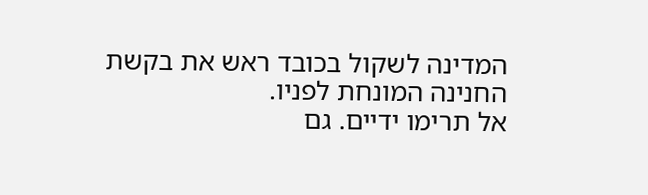המדינה לשקול בכובד ראש את בקשת החנינה המונחת לפניו.
אל תרימו ידיים. גם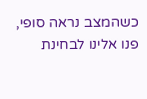כשהמצב נראה סופי, פנו אלינו לבחינת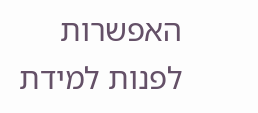האפשרות לפנות למידת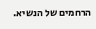הרחמים של הנשיא.